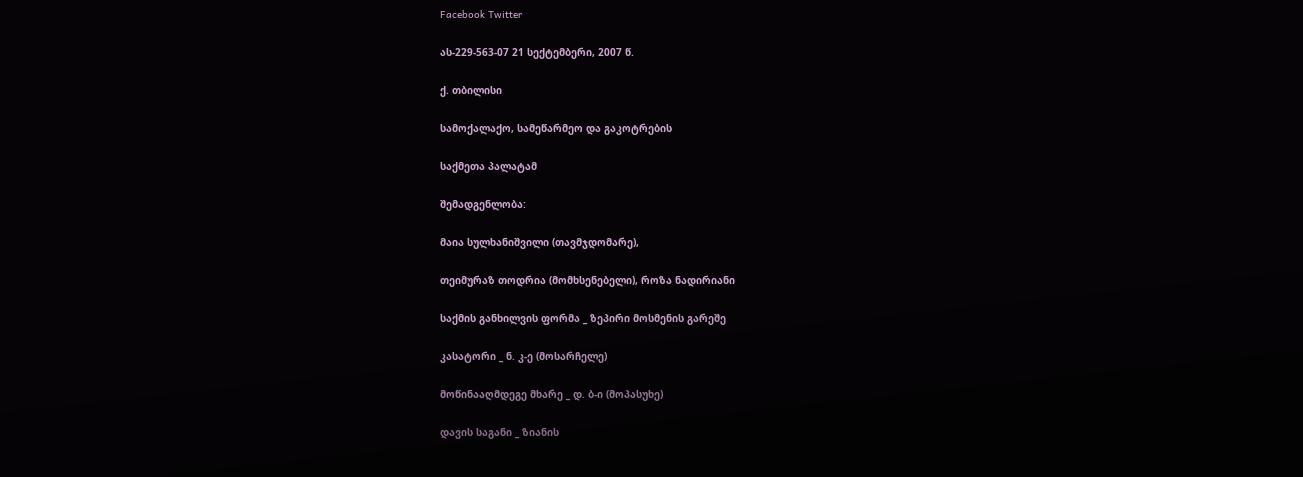Facebook Twitter

ას-229-563-07 21 სექტემბერი, 2007 წ.

ქ. თბილისი

სამოქალაქო, სამეწარმეო და გაკოტრების

საქმეთა პალატამ

შემადგენლობა:

მაია სულხანიშვილი (თავმჯდომარე),

თეიმურაზ თოდრია (მომხსენებელი), როზა ნადირიანი

საქმის განხილვის ფორმა _ ზეპირი მოსმენის გარეშე

კასატორი _ ნ. კ-ე (მოსარჩელე)

მოწინააღმდეგე მხარე _ დ. ბ-ი (მოპასუხე)

დავის საგანი _ ზიანის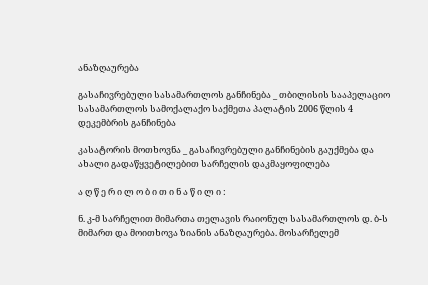ანაზღაურება

გასაჩივრებული სასამართლოს განჩინება _ თბილისის სააპელაციო სასამართლოს სამოქალაქო საქმეთა პალატის 2006 წლის 4 დეკემბრის განჩინება

კასატორის მოთხოვნა _ გასაჩივრებული განჩინების გაუქმება და ახალი გადაწყვეტილებით სარჩელის დაკმაყოფილება

ა ღ წ ე რ ი ლ ო ბ ი თ ი ნ ა წ ი ლ ი :

ნ. კ-მ სარჩელით მიმართა თელავის რაიონულ სასამართლოს დ. ბ-ს მიმართ და მოითხოვა ზიანის ანაზღაურება. მოსარჩელემ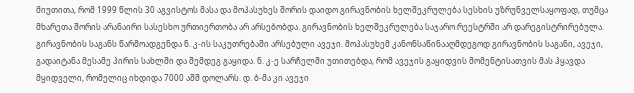მიუთითა, რომ 1999 წლის 30 აგვისტოს მასა და მოპასუხეს შორის დაიდო გირავნობის ხელშეკრულება სესხის უზრუნველსაყოფად, თუმცა მხარეთა შორის არანაირი სასესხო ურთიერთობა არ არსებობდა. გირავნობის ხელშეკრულება საჯარო რეესტრში არ დარეგისტრირებულა. გირავნობის საგანს წარმოადგენდა ნ. კ-ის საკუთრებაში არსებული ავეჯი. მოპასუხემ კანონსაწინააღმდეგოდ გირავნობის საგანი, ავეჯი, გადაიტანა მესამე პირის სახლში და შემდეგ გაყიდა. ნ. კ-ე სარჩელში უთითებდა, რომ ავეჯის გაყიდვის მომენტისათვის მას ჰყავდა მყიდველი, რომელიც იხდიდა 7000 აშშ დოლარს. დ. ბ-მა კი ავეჯი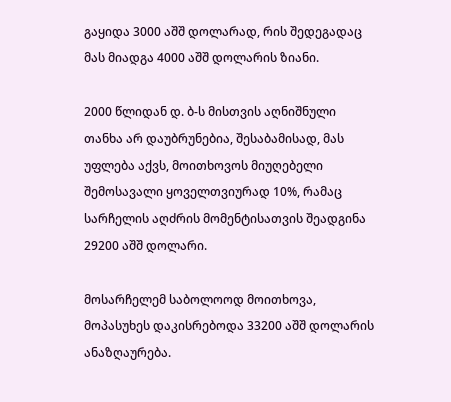გაყიდა 3000 აშშ დოლარად, რის შედეგადაც მას მიადგა 4000 აშშ დოლარის ზიანი.

2000 წლიდან დ. ბ-ს მისთვის აღნიშნული თანხა არ დაუბრუნებია, შესაბამისად, მას უფლება აქვს, მოითხოვოს მიუღებელი შემოსავალი ყოველთვიურად 10%, რამაც სარჩელის აღძრის მომენტისათვის შეადგინა 29200 აშშ დოლარი.

მოსარჩელემ საბოლოოდ მოითხოვა, მოპასუხეს დაკისრებოდა 33200 აშშ დოლარის ანაზღაურება.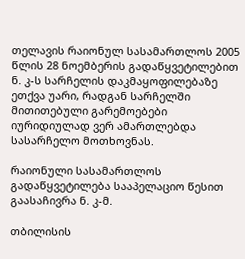თელავის რაიონულ სასამართლოს 2005 წლის 28 ნოემბერის გადაწყვეტილებით ნ. კ-ს სარჩელის დაკმაყოფილებაზე ეთქვა უარი, რადგან სარჩელში მითითებული გარემოებები იურიდიულად ვერ ამართლებდა სასარჩელო მოთხოვნას.

რაიონული სასამართლოს გადაწყვეტილება სააპელაციო წესით გაასაჩივრა ნ. კ-მ.

თბილისის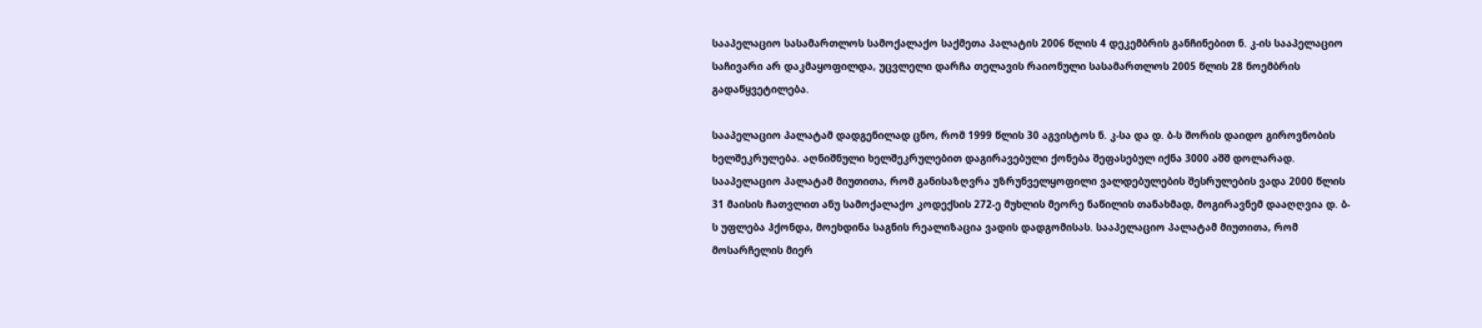სააპელაციო სასამართლოს სამოქალაქო საქმეთა პალატის 2006 წლის 4 დეკემბრის განჩინებით ნ. კ-ის სააპელაციო საჩივარი არ დაკმაყოფილდა, უცვლელი დარჩა თელავის რაიონული სასამართლოს 2005 წლის 28 ნოემბრის გადაწყვეტილება.

სააპელაციო პალატამ დადგენილად ცნო, რომ 1999 წლის 30 აგვისტოს ნ. კ-სა და დ. ბ-ს შორის დაიდო გიროვნობის ხელშეკრულება. აღნიშნული ხელშეკრულებით დაგირავებული ქონება შეფასებულ იქნა 3000 აშშ დოლარად. სააპელაციო პალატამ მიუთითა, რომ განისაზღვრა უზრუნველყოფილი ვალდებულების შესრულების ვადა 2000 წლის 31 მაისის ჩათვლით ანუ სამოქალაქო კოდექსის 272-ე მუხლის მეორე ნაწილის თანახმად, მოგირავნემ დააღღვია დ. ბ-ს უფლება ჰქონდა, მოეხდინა საგნის რეალიზაცია ვადის დადგომისას. სააპელაციო პალატამ მიუთითა, რომ მოსარჩელის მიერ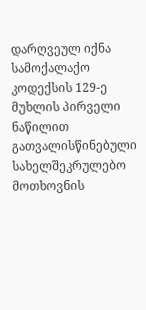დარღვეულ იქნა სამოქალაქო კოდექსის 129-ე მუხლის პირველი ნაწილით გათვალისწინებული სახელშეკრულებო მოთხოვნის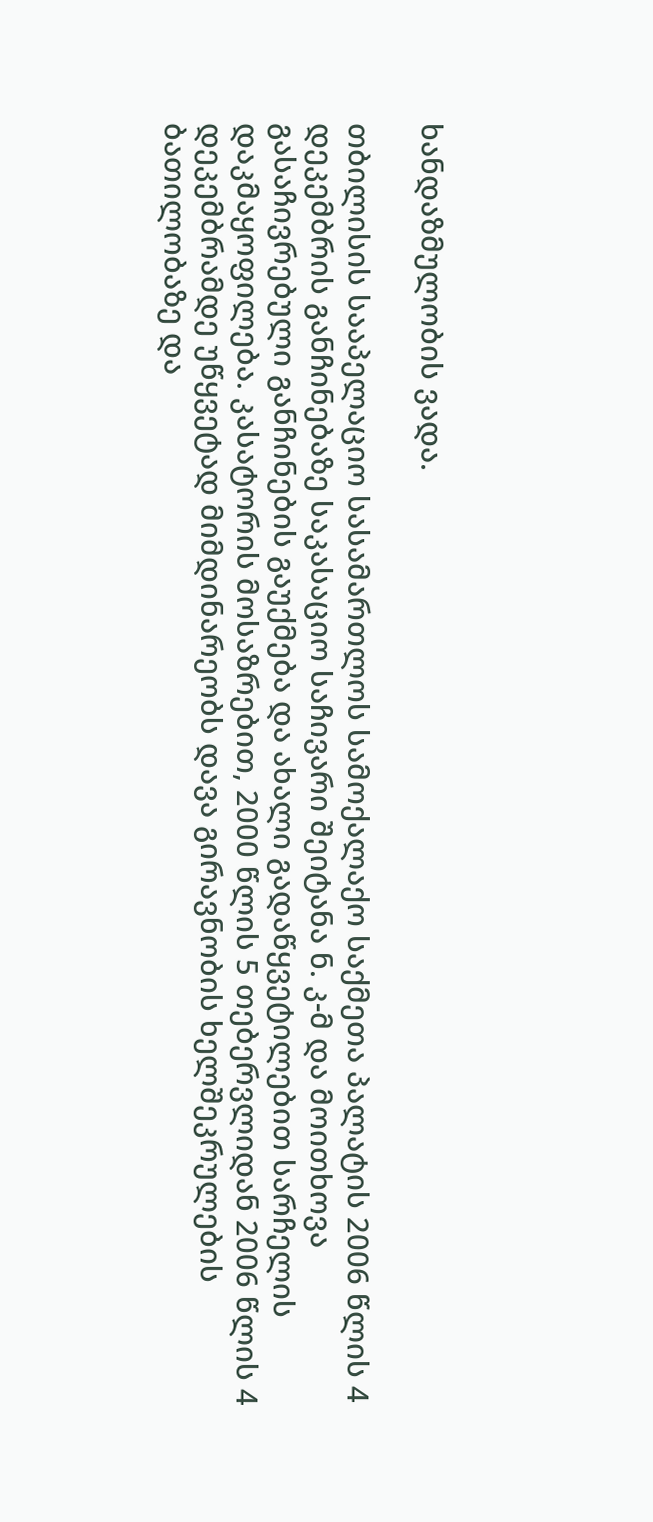ხანდაზმულობის ვადა.

თბილისის სააპელაციო სასამართლოს სამოქალაქო საქმეთა პალატის 2006 წლის 4 დეკემბრის განჩინებაზე საკასაციო საჩივარი შეიტანა ნ. კ-მ და მოითხოვა გასაჩივრებული განჩინების გაუქმება და ახალი გადაწყვეტილებით სარჩელის დაკმაყოფილება. კასატორის მოსაზრებით, 2000 წლის 5 თებერვლიდან 2006 წლის 4 დეკემბრამდე უწყვეტად მიმდინარეობს დავა გირავნობის ხელშეკრულების ბათილობაზე და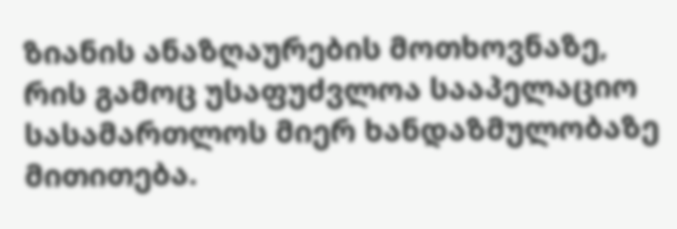ზიანის ანაზღაურების მოთხოვნაზე, რის გამოც უსაფუძვლოა სააპელაციო სასამართლოს მიერ ხანდაზმულობაზე მითითება.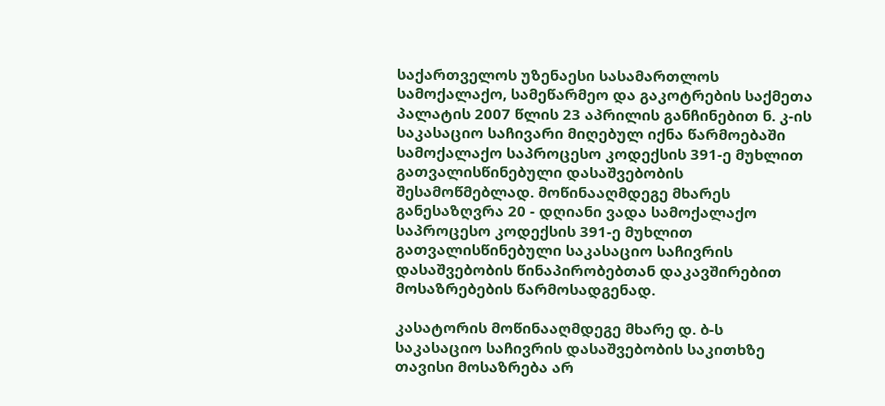საქართველოს უზენაესი სასამართლოს სამოქალაქო, სამეწარმეო და გაკოტრების საქმეთა პალატის 2007 წლის 23 აპრილის განჩინებით ნ. კ-ის საკასაციო საჩივარი მიღებულ იქნა წარმოებაში სამოქალაქო საპროცესო კოდექსის 391-ე მუხლით გათვალისწინებული დასაშვებობის შესამოწმებლად. მოწინააღმდეგე მხარეს განესაზღვრა 20 - დღიანი ვადა სამოქალაქო საპროცესო კოდექსის 391-ე მუხლით გათვალისწინებული საკასაციო საჩივრის დასაშვებობის წინაპირობებთან დაკავშირებით მოსაზრებების წარმოსადგენად.

კასატორის მოწინააღმდეგე მხარე დ. ბ-ს საკასაციო საჩივრის დასაშვებობის საკითხზე თავისი მოსაზრება არ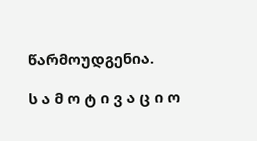წარმოუდგენია.

ს ა მ ო ტ ი ვ ა ც ი ო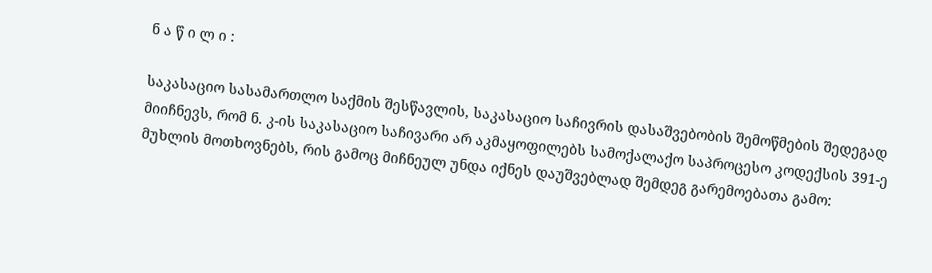ნ ა წ ი ლ ი :

საკასაციო სასამართლო საქმის შესწავლის, საკასაციო საჩივრის დასაშვებობის შემოწმების შედეგად მიიჩნევს, რომ ნ. კ-ის საკასაციო საჩივარი არ აკმაყოფილებს სამოქალაქო საპროცესო კოდექსის 391-ე მუხლის მოთხოვნებს, რის გამოც მიჩნეულ უნდა იქნეს დაუშვებლად შემდეგ გარემოებათა გამო: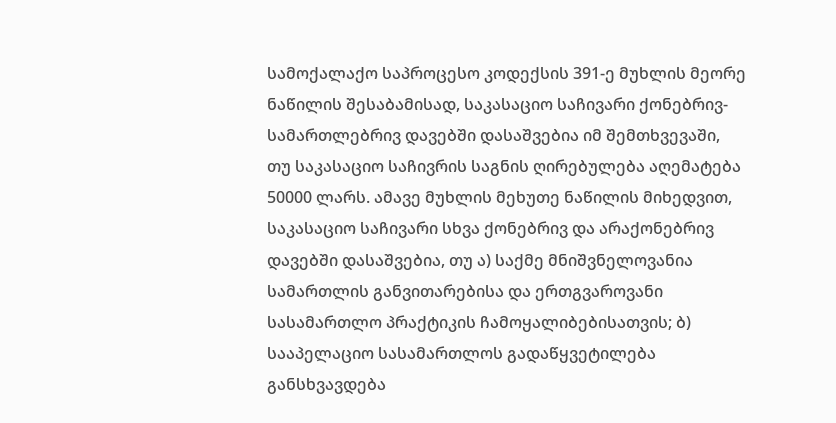სამოქალაქო საპროცესო კოდექსის 391-ე მუხლის მეორე ნაწილის შესაბამისად, საკასაციო საჩივარი ქონებრივ-სამართლებრივ დავებში დასაშვებია იმ შემთხვევაში, თუ საკასაციო საჩივრის საგნის ღირებულება აღემატება 50000 ლარს. ამავე მუხლის მეხუთე ნაწილის მიხედვით, საკასაციო საჩივარი სხვა ქონებრივ და არაქონებრივ დავებში დასაშვებია, თუ ა) საქმე მნიშვნელოვანია სამართლის განვითარებისა და ერთგვაროვანი სასამართლო პრაქტიკის ჩამოყალიბებისათვის; ბ) სააპელაციო სასამართლოს გადაწყვეტილება განსხვავდება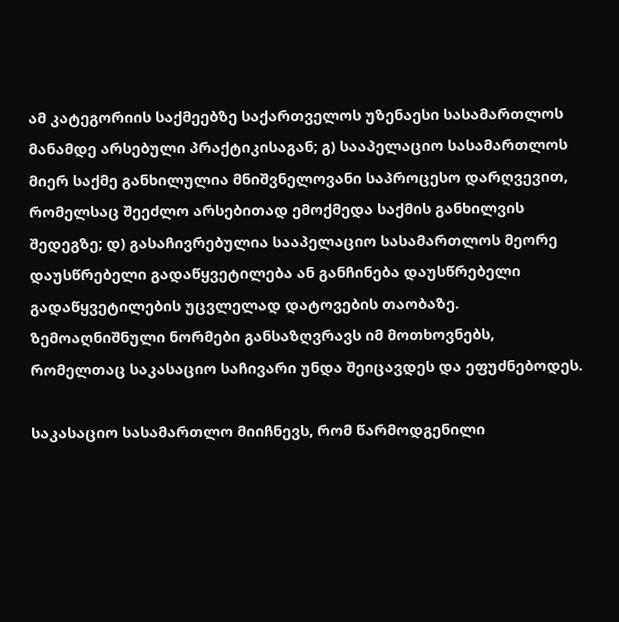ამ კატეგორიის საქმეებზე საქართველოს უზენაესი სასამართლოს მანამდე არსებული პრაქტიკისაგან; გ) სააპელაციო სასამართლოს მიერ საქმე განხილულია მნიშვნელოვანი საპროცესო დარღვევით, რომელსაც შეეძლო არსებითად ემოქმედა საქმის განხილვის შედეგზე; დ) გასაჩივრებულია სააპელაციო სასამართლოს მეორე დაუსწრებელი გადაწყვეტილება ან განჩინება დაუსწრებელი გადაწყვეტილების უცვლელად დატოვების თაობაზე. ზემოაღნიშნული ნორმები განსაზღვრავს იმ მოთხოვნებს, რომელთაც საკასაციო საჩივარი უნდა შეიცავდეს და ეფუძნებოდეს.

საკასაციო სასამართლო მიიჩნევს, რომ წარმოდგენილი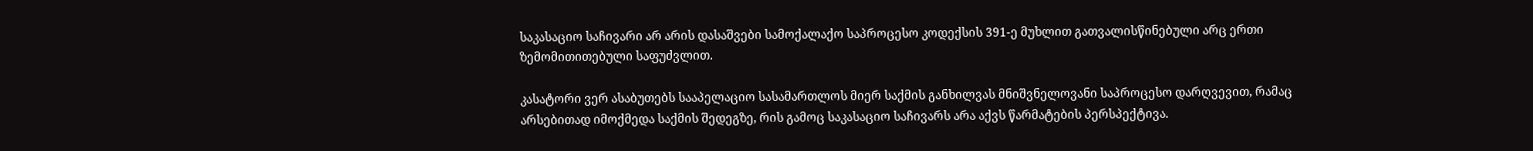საკასაციო საჩივარი არ არის დასაშვები სამოქალაქო საპროცესო კოდექსის 391-ე მუხლით გათვალისწინებული არც ერთი ზემომითითებული საფუძვლით.

კასატორი ვერ ასაბუთებს სააპელაციო სასამართლოს მიერ საქმის განხილვას მნიშვნელოვანი საპროცესო დარღვევით, რამაც არსებითად იმოქმედა საქმის შედეგზე, რის გამოც საკასაციო საჩივარს არა აქვს წარმატების პერსპექტივა.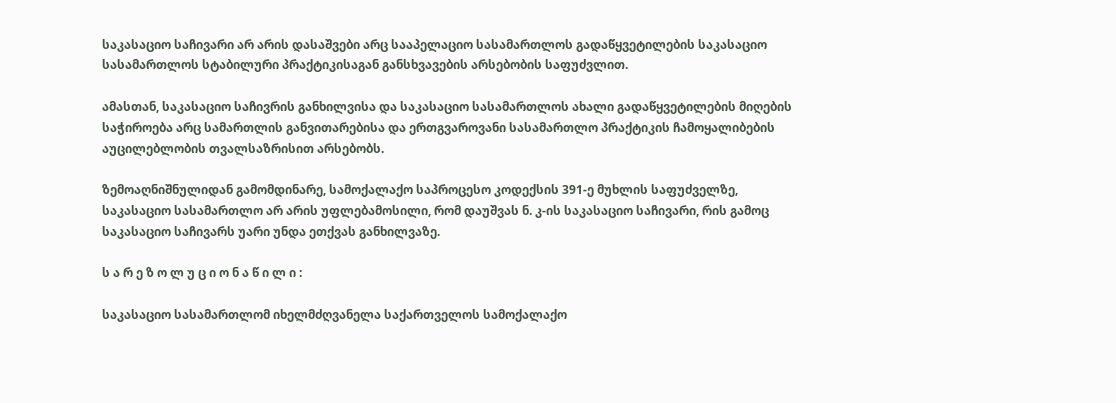საკასაციო საჩივარი არ არის დასაშვები არც სააპელაციო სასამართლოს გადაწყვეტილების საკასაციო სასამართლოს სტაბილური პრაქტიკისაგან განსხვავების არსებობის საფუძვლით.

ამასთან, საკასაციო საჩივრის განხილვისა და საკასაციო სასამართლოს ახალი გადაწყვეტილების მიღების საჭიროება არც სამართლის განვითარებისა და ერთგვაროვანი სასამართლო პრაქტიკის ჩამოყალიბების აუცილებლობის თვალსაზრისით არსებობს.

ზემოაღნიშნულიდან გამომდინარე, სამოქალაქო საპროცესო კოდექსის 391-ე მუხლის საფუძველზე, საკასაციო სასამართლო არ არის უფლებამოსილი, რომ დაუშვას ნ. კ-ის საკასაციო საჩივარი, რის გამოც საკასაციო საჩივარს უარი უნდა ეთქვას განხილვაზე.

ს ა რ ე ზ ო ლ უ ც ი ო ნ ა წ ი ლ ი :

საკასაციო სასამართლომ იხელმძღვანელა საქართველოს სამოქალაქო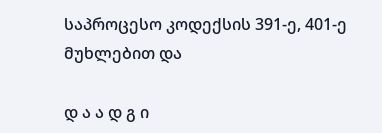საპროცესო კოდექსის 391-ე, 401-ე მუხლებით და

დ ა ა დ გ ი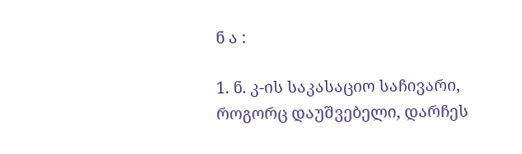ნ ა :

1. ნ. კ-ის საკასაციო საჩივარი, როგორც დაუშვებელი, დარჩეს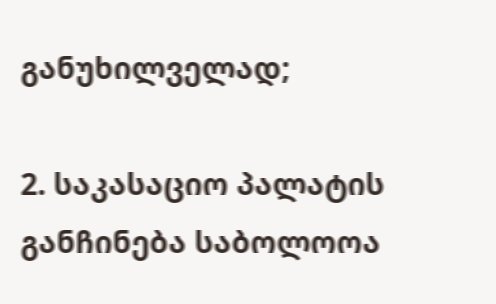განუხილველად;

2. საკასაციო პალატის განჩინება საბოლოოა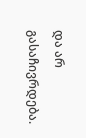და არ გასაჩივრდება.